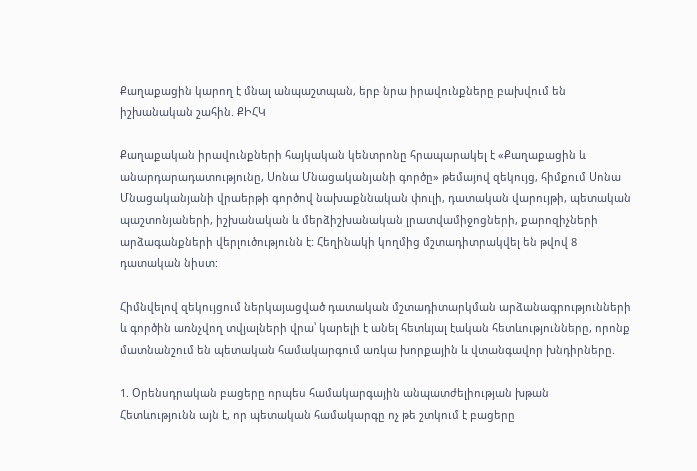Քաղաքացին կարող է մնալ անպաշտպան, երբ նրա իրավունքները բախվում են իշխանական շահին. ՔԻՀԿ

Քաղաքական իրավունքների հայկական կենտրոնը հրապարակել է «Քաղաքացին և անարդարադատությունը, Սոնա Մնացականյանի գործը» թեմայով զեկույց, հիմքում Սոնա Մնացականյանի վրաերթի գործով նախաքննական փուլի, դատական վարույթի, պետական պաշտոնյաների, իշխանական և մերձիշխանական լրատվամիջոցների, քարոզիչների արձագանքների վերլուծությունն է: Հեղինակի կողմից մշտադիտրակվել են թվով 8 դատական նիստ:

Հիմնվելով զեկույցում ներկայացված դատական մշտադիտարկման արձանագրությունների և գործին առնչվող տվյալների վրա՝ կարելի է անել հետևյալ էական հետևությունները, որոնք մատնանշում են պետական համակարգում առկա խորքային և վտանգավոր խնդիրները.

1. Օրենսդրական բացերը որպես համակարգային անպատժելիության խթան
Հետևությունն այն է, որ պետական համակարգը ոչ թե շտկում է բացերը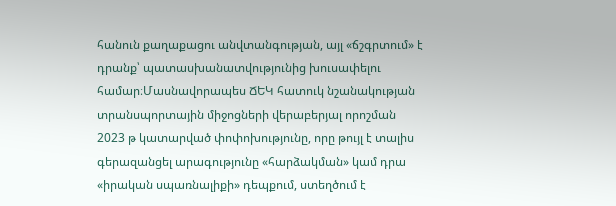հանուն քաղաքացու անվտանգության, այլ «ճշգրտում» է դրանք՝ պատասխանատվությունից խուսափելու համար։Մասնավորապես ՃԵԿ հատուկ նշանակության տրանսպորտային միջոցների վերաբերյալ որոշման 2023 թ կատարված փոփոխությունը, որը թույլ է տալիս գերազանցել արագությունը «հարձակման» կամ դրա «իրական սպառնալիքի» դեպքում, ստեղծում է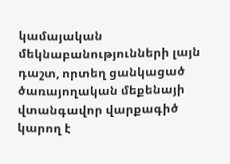կամայական մեկնաբանությունների լայն դաշտ, որտեղ ցանկացած ծառայողական մեքենայի վտանգավոր վարքագիծ կարող է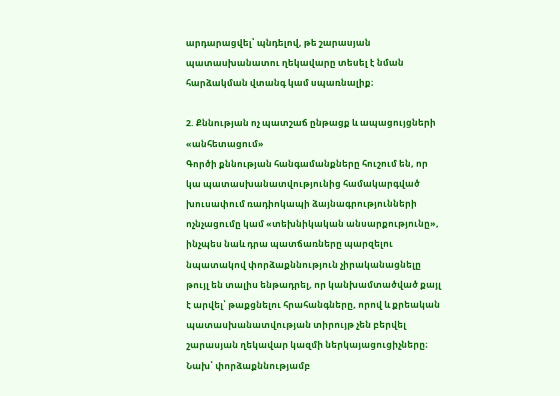արդարացվել՝ պնդելով, թե շարասյան պատասխանատու ղեկավարը տեսել է նման հարձակման վտանգ կամ սպառնալիք։

2. Քննության ոչ պատշաճ ընթացք և ապացույցների «անհետացում»
Գործի քննության հանգամանքները հուշում են, որ կա պատասխանատվությունից համակարգված խուսափում ռադիոկապի ձայնագրությունների ոչնչացումը կամ «տեխնիկական անսարքությունը», ինչպես նաև դրա պատճառները պարզելու նպատակով փորձաքննություն չիրականացնելը թույլ են տալիս ենթադրել, որ կանխամտածված քայլ է արվել՝ թաքցնելու հրահանգները, որով և քրեական պատասխանատվության տիրույթ չեն բերվել շարասյան ղեկավար կազմի ներկայացուցիչները։ Նախ՝ փորձաքննությամբ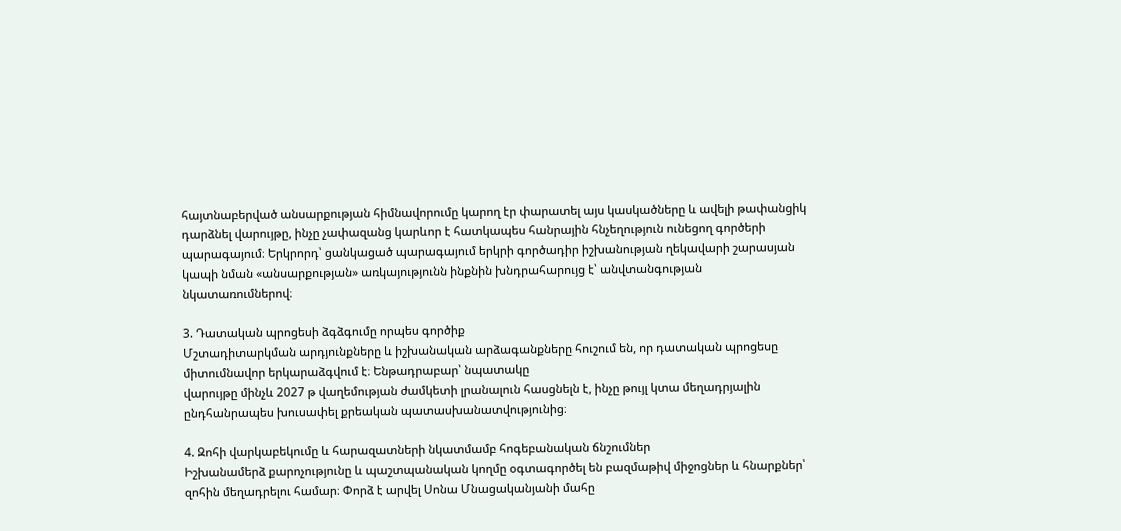հայտնաբերված անսարքության հիմնավորումը կարող էր փարատել այս կասկածները և ավելի թափանցիկ դարձնել վարույթը, ինչը չափազանց կարևոր է հատկապես հանրային հնչեղություն ունեցող գործերի պարագայում։ Երկրորդ՝ ցանկացած պարագայում երկրի գործադիր իշխանության ղեկավարի շարասյան կապի նման «անսարքության» առկայությունն ինքնին խնդրահարույց է՝ անվտանգության նկատառումներով։

3. Դատական պրոցեսի ձգձգումը որպես գործիք
Մշտադիտարկման արդյունքները և իշխանական արձագանքները հուշում են, որ դատական պրոցեսը միտումնավոր երկարաձգվում է։ Ենթադրաբար՝ նպատակը
վարույթը մինչև 2027 թ վաղեմության ժամկետի լրանալուն հասցնելն է, ինչը թույլ կտա մեղադրյալին ընդհանրապես խուսափել քրեական պատասխանատվությունից։

4. Զոհի վարկաբեկումը և հարազատների նկատմամբ հոգեբանական ճնշումներ
Իշխանամերձ քարոչությունը և պաշտպանական կողմը օգտագործել են բազմաթիվ միջոցներ և հնարքներ՝ զոհին մեղադրելու համար։ Փորձ է արվել Սոնա Մնացականյանի մահը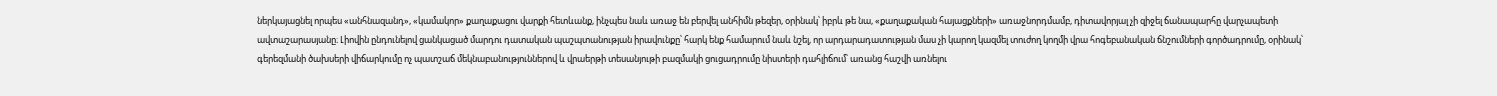ներկայացնել որպես «անհնազանդ», «կամակոր» քաղաքացու վարքի հետևանք, ինչպես նաև առաջ են բերվել անհիմն թեզեր, օրինակ՝ իբրև թե նա, «քաղաքական հայացքների» առաջնորդմամբ, դիտավորյալ չի զիջել ճանապարհը վարչապետի ավտաշարասյանը։ Լիովին ընդունելով ցանկացած մարդու դատական պաշպտանության իրավունքը՝ հարկ ենք համարում նաև նշել, որ արդարադատության մաս չի կարող կազմել տուժող կողմի վրա հոգեբանական ճնշումների գործադրումը, օրինակ՝ գերեզմանի ծախսերի վիճարկումը ոչ պատշաճ մեկնաբանություններով և վրաերթի տեսանյութի բազմակի ցուցադրումը նիստերի դահլիճում՝ առանց հաշվի առնելու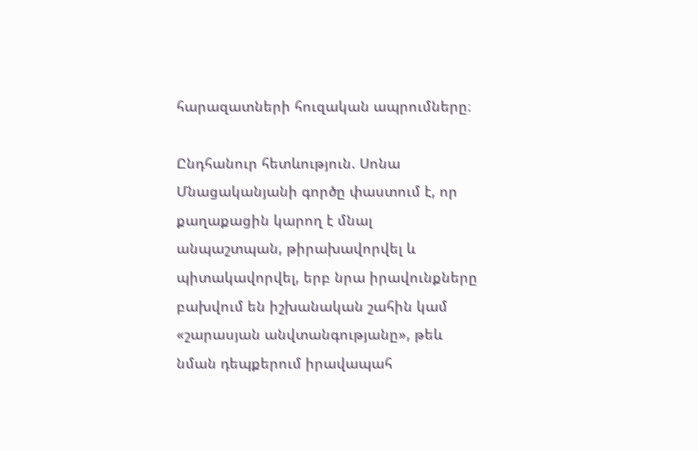հարազատների հուզական ապրումները։

Ընդհանուր հետևություն. Սոնա Մնացականյանի գործը փաստում է, որ քաղաքացին կարող է մնալ անպաշտպան, թիրախավորվել և պիտակավորվել, երբ նրա իրավունքները բախվում են իշխանական շահին կամ «շարասյան անվտանգությանը», թեև նման դեպքերում իրավապահ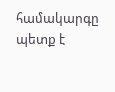համակարգը պետք է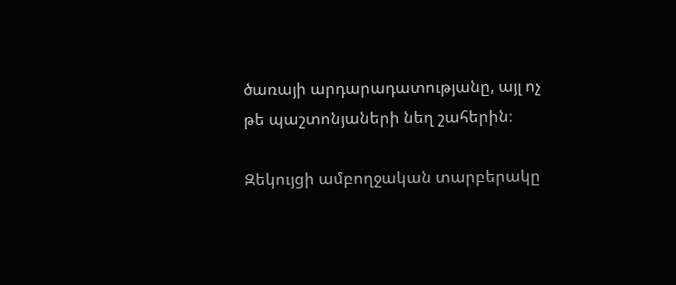ծառայի արդարադատությանը, այլ ոչ թե պաշտոնյաների նեղ շահերին։

Զեկույցի ամբողջական տարբերակը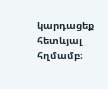կարդացեք հետևյալ հղմամբ։